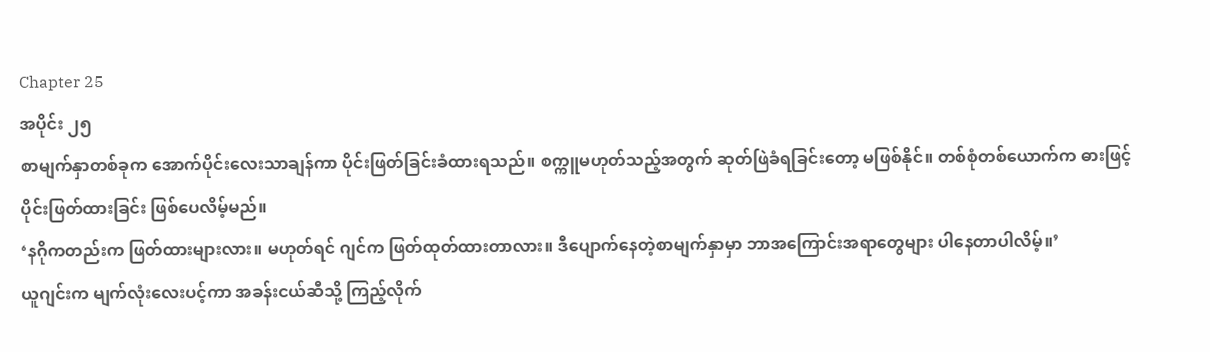Chapter 25
အပိုင်း ၂၅
စာမျက်နှာတစ်ခုက အောက်ပိုင်းလေးသာချန်ကာ ပိုင်းဖြတ်ခြင်းခံထားရသည်။ စက္ကူမဟုတ်သည့်အတွက် ဆုတ်ဖြဲခံရခြင်းတော့ မဖြစ်နိုင်။ တစ်စုံတစ်ယောက်က ဓားဖြင့်ပိုင်းဖြတ်ထားခြင်း ဖြစ်ပေလိမ့်မည်။
‘နဂိုကတည်းက ဖြတ်ထားများလား။ မဟုတ်ရင် ဂျင်က ဖြတ်ထုတ်ထားတာလား။ ဒီပျောက်နေတဲ့စာမျက်နှာမှာ ဘာအကြောင်းအရာတွေများ ပါနေတာပါလိမ့်။’
ယူဂျင်းက မျက်လုံးလေးပင့်ကာ အခန်းငယ်ဆီသို့ ကြည့်လိုက်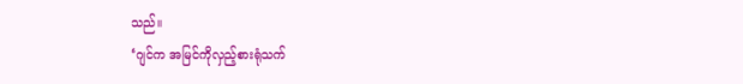သည်။
‘ဂျင်က အမြင်ကိုလှည့်စားရုံသက်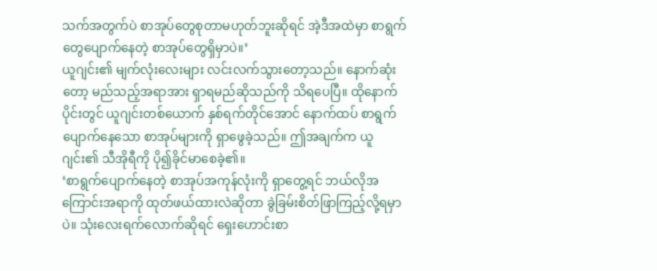သက်အတွက်ပဲ စာအုပ်တွေစုတာမဟုတ်ဘူးဆိုရင် အဲ့ဒီအထဲမှာ စာရွက်တွေပျောက်နေတဲ့ စာအုပ်တွေရှိမှာပဲ။’
ယူဂျင်း၏ မျက်လုံးလေးများ လင်းလက်သွားတော့သည်။ နောက်ဆုံးတော့ မည်သည့်အရာအား ရှာရမည်ဆိုသည်ကို သိရပေပြီ။ ထိုနောက်ပိုင်းတွင် ယူဂျင်းတစ်ယောက် နှစ်ရက်တိုင်အောင် နောက်ထပ် စာရွက်ပျောက်နေသော စာအုပ်များကို ရှာဖွေခဲ့သည်။ ဤအချက်က ယူဂျင်း၏ သီအိုရီကို ပို၍ခိုင်မာစေခဲ့၏။
‘စာရွက်ပျောက်နေတဲ့ စာအုပ်အကုန်လုံးကို ရှာတွေ့ရင် ဘယ်လိုအကြောင်းအရာကို ထုတ်ဖယ်ထားလဲဆိုတာ ခွဲခြမ်းစိတ်ဖြာကြည့်လို့ရမှာပဲ။ သုံးလေးရက်လောက်ဆိုရင် ရှေးဟောင်းစာ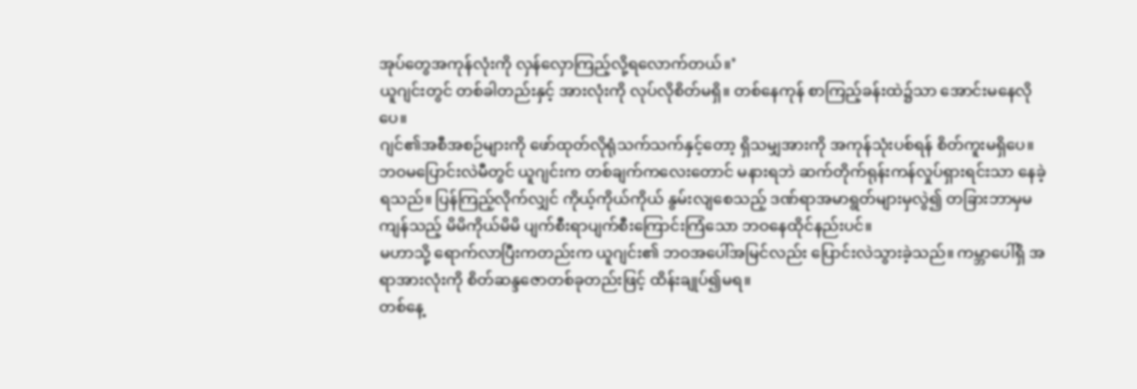အုပ်တွေအကုန်လုံးကို လှန်လှောကြည့်လို့ရလောက်တယ်။’
ယူဂျင်းတွင် တစ်ခါတည်းနှင့် အားလုံးကို လုပ်လိုစိတ်မရှိ။ တစ်နေကုန် စာကြည့်ခန်းထဲ၌သာ အောင်းမနေလိုပေ။
ဂျင်၏အစီအစဉ်များကို ဖော်ထုတ်လိုရုံသက်သက်နှင့်တော့ ရှိသမျှအားကို အကုန်သုံးပစ်ရန် စိတ်ကူးမရှိပေ။ ဘဝမပြောင်းလဲမီတွင် ယူဂျင်းက တစ်ချက်ကလေးတောင် မနားရဘဲ ဆက်တိုက်ရုန်းကန်လှုပ်ရှားရင်းသာ နေခဲ့ရသည်။ ပြန်ကြည့်လိုက်လျှင် ကိုယ့်ကိုယ်ကိုယ် နွမ်းလျစေသည့် ဒဏ်ရာအမာရွတ်များမှလွဲ၍ တခြားဘာမှမကျန်သည့် မိမိကိုယ်မိမိ ပျက်စီးရာပျက်စီးကြောင်းကြံသော ဘဝနေထိုင်နည်းပင်။
မဟာသို့ ရောက်လာပြီးကတည်းက ယူဂျင်း၏ ဘဝအပေါ်အမြင်လည်း ပြောင်းလဲသွားခဲ့သည်။ ကမ္ဘာပေါ်ရှိ အရာအားလုံးကို စိတ်ဆန္ဒဇောတစ်ခုတည်းဖြင့် ထိန်းချုပ်၍မရ။
တစ်နေ့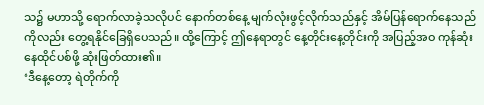သ၌ မဟာသို့ ရောက်လာခဲ့သလိုပင် နောက်တစ်နေ့ မျက်လုံးဖွင့်လိုက်သည်နှင့် အိမ်ပြန်ရောက်နေသည်ကိုလည်း တွေ့ရနိုင်ခြေရှိပေသည်။ ထို့ကြောင့် ဤနေရာတွင် နေ့တိုင်းနေ့တိုင်းကို အပြည့်အဝ ကုန်ဆုံးနေထိုင်ပစ်ဖို့ ဆုံးဖြတ်ထား၏။
‘ဒီနေ့တော့ ရဲတိုက်ကို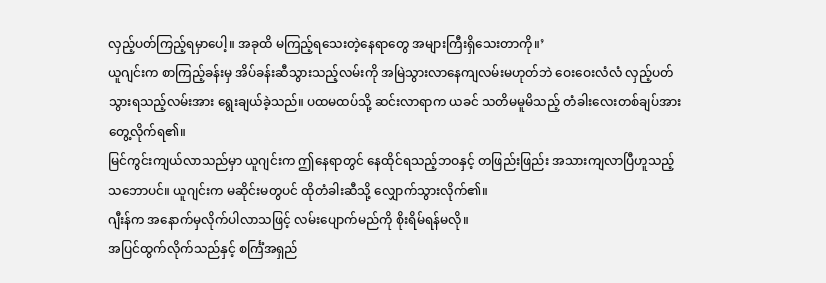လှည့်ပတ်ကြည့်ရမှာပေါ့။ အခုထိ မကြည့်ရသေးတဲ့နေရာတွေ အများကြီးရှိသေးတာကို။’
ယူဂျင်းက စာကြည့်ခန်းမှ အိပ်ခန်းဆီသွားသည့်လမ်းကို အမြဲသွားလာနေကျလမ်းမဟုတ်ဘဲ ဝေးဝေးလံလံ လှည့်ပတ်သွားရသည့်လမ်းအား ရွေးချယ်ခဲ့သည်။ ပထမထပ်သို့ ဆင်းလာရာက ယခင် သတိမမူမိသည့် တံခါးလေးတစ်ချပ်အား တွေ့လိုက်ရ၏။
မြင်ကွင်းကျယ်လာသည်မှာ ယူဂျင်းက ဤနေရာတွင် နေထိုင်ရသည့်ဘဝနှင့် တဖြည်းဖြည်း အသားကျလာပြီဟူသည့်သဘောပင်။ ယူဂျင်းက မဆိုင်းမတွပင် ထိုတံခါးဆီသို့ လျှောက်သွားလိုက်၏။
ဂျီးန်က အနောက်မှလိုက်ပါလာသဖြင့် လမ်းပျောက်မည်ကို စိုးရိမ်ရန်မလို။
အပြင်ထွက်လိုက်သည်နှင့် စင်္ကြံအရှည်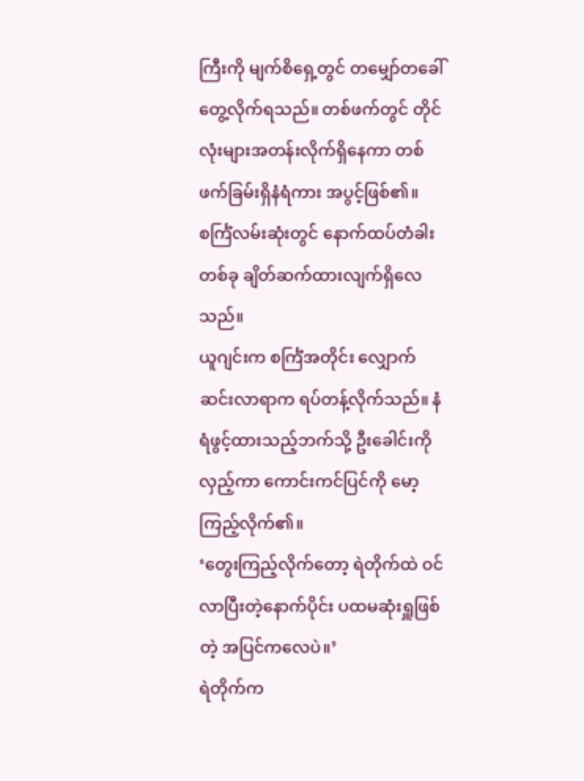ကြီးကို မျက်စိရှေ့တွင် တမျှော်တခေါ် တွေ့လိုက်ရသည်။ တစ်ဖက်တွင် တိုင်လုံးများအတန်းလိုက်ရှိနေကာ တစ်ဖက်ခြမ်းရှိနံရံကား အပွင့်ဖြစ်၏။ စင်္ကြံလမ်းဆုံးတွင် နောက်ထပ်တံခါးတစ်ခု ချိတ်ဆက်ထားလျက်ရှိလေသည်။
ယူဂျင်းက စင်္ကြံအတိုင်း လျှောက်ဆင်းလာရာက ရပ်တန့်လိုက်သည်။ နံရံဖွင့်ထားသည့်ဘက်သို့ ဦးခေါင်းကိုလှည့်ကာ ကောင်းကင်ပြင်ကို မော့ကြည့်လိုက်၏။
‘တွေးကြည့်လိုက်တော့ ရဲတိုက်ထဲ ဝင်လာပြီးတဲ့နောက်ပိုင်း ပထမဆုံးရှူဖြစ်တဲ့ အပြင်ကလေပဲ။’
ရဲတိုက်က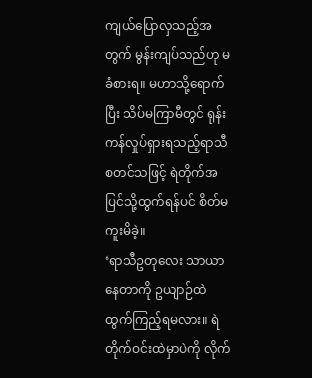ကျယ်ပြောလှသည့်အတွက် မွန်းကျပ်သည်ဟု မခံစားရ။ မဟာသို့ရောက်ပြီး သိပ်မကြာမီတွင် ရုန်းကန်လှုပ်ရှားရသည့်ရာသီ စတင်သဖြင့် ရဲတိုက်အပြင်သို့ထွက်ရန်ပင် စိတ်မကူးမိခဲ့။
‘ရာသီဥတုလေး သာယာနေတာကို ဥယျာဉ်ထဲ ထွက်ကြည့်ရမလား။ ရဲတိုက်ဝင်းထဲမှာပဲကို လိုက်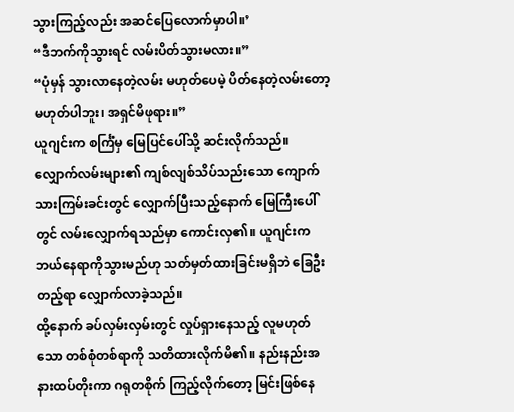သွားကြည့်လည်း အဆင်ပြေလောက်မှာပါ။’
“ဒီဘက်ကိုသွားရင် လမ်းပိတ်သွားမလား။”
“ပုံမှန် သွားလာနေတဲ့လမ်း မဟုတ်ပေမဲ့ ပိတ်နေတဲ့လမ်းတော့ မဟုတ်ပါဘူး၊ အရှင်မိဖုရား။”
ယူဂျင်းက စင်္ကြံမှ မြေပြင်ပေါ်သို့ ဆင်းလိုက်သည်။ လျှောက်လမ်းများ၏ ကျစ်လျစ်သိပ်သည်းသော ကျောက်သားကြမ်းခင်းတွင် လျှောက်ပြီးသည့်နောက် မြေကြီးပေါ်တွင် လမ်းလျှောက်ရသည်မှာ ကောင်းလှ၏။ ယူဂျင်းက ဘယ်နေရာကိုသွားမည်ဟု သတ်မှတ်ထားခြင်းမရှိဘဲ ခြေဦးတည့်ရာ လျှောက်လာခဲ့သည်။
ထို့နောက် ခပ်လှမ်းလှမ်းတွင် လှုပ်ရှားနေသည့် လူမဟုတ်သော တစ်စုံတစ်ရာကို သတိထားလိုက်မိ၏။ နည်းနည်းအနားထပ်တိုးကာ ဂရုတစိုက် ကြည့်လိုက်တော့ မြင်းဖြစ်နေ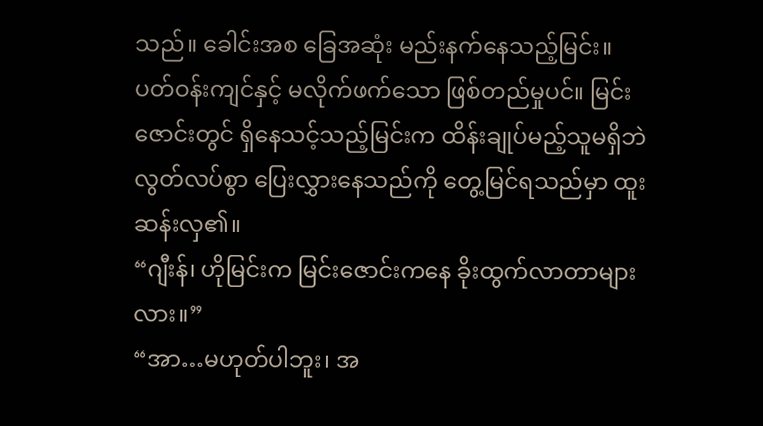သည်။ ခေါင်းအစ ခြေအဆုံး မည်းနက်နေသည့်မြင်း။
ပတ်ဝန်းကျင်နှင့် မလိုက်ဖက်သော ဖြစ်တည်မှုပင်။ မြင်းဇောင်းတွင် ရှိနေသင့်သည့်မြင်းက ထိန်းချုပ်မည့်သူမရှိဘဲ လွတ်လပ်စွာ ပြေးလွှားနေသည်ကို တွေ့မြင်ရသည်မှာ ထူးဆန်းလှ၏။
“ဂျီးန်၊ ဟိုမြင်းက မြင်းဇောင်းကနေ ခိုးထွက်လာတာများလား။”
“အာ…မဟုတ်ပါဘူး၊ အ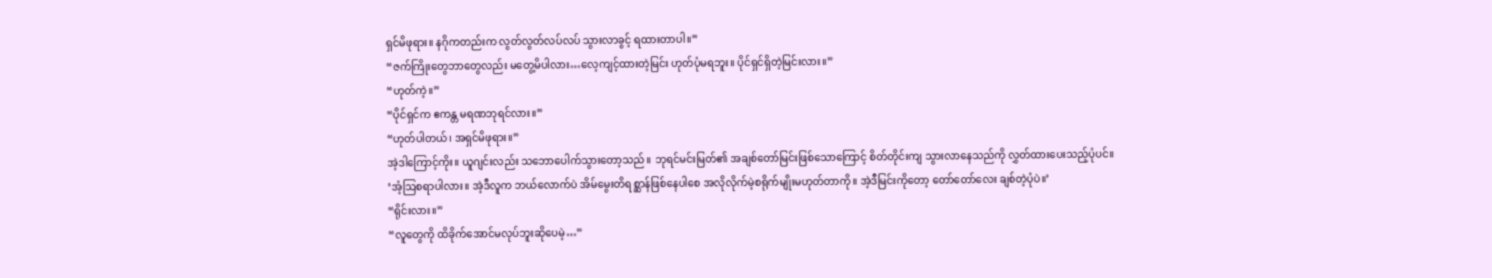ရှင်မိဖုရား။ နဂိုကတည်းက လွတ်လွတ်လပ်လပ် သွားလာခွင့် ရထားတာပါ။”
“ဇက်ကြိုးတွေဘာတွေလည်း မတွေ့မိပါလား…လေ့ကျင့်ထားတဲ့မြင်း ဟုတ်ပုံမရဘူး။ ပိုင်ရှင်ရှိတဲ့မြင်းလား။”
“ဟုတ်ကဲ့။”
“ပိုင်ရှင်က ဧကန္တ မရဏဘုရင်လား။”
“ဟုတ်ပါတယ်၊ အရှင်မိဖုရား။”
အဲ့ဒါကြောင့်ကိုး။ ယူဂျင်းလည်း သဘောပေါက်သွားတော့သည်။ ဘုရင်မင်းမြတ်၏ အချစ်တော်မြင်းဖြစ်သောကြောင့် စိတ်တိုင်းကျ သွားလာနေသည်ကို လွှတ်ထားပေးသည့်ပုံပင်။
‘အံ့ဩစရာပါလား။ အဲ့ဒီလူက ဘယ်လောက်ပဲ အိမ်မွေးတိရစ္ဆာန်ဖြစ်နေပါစေ အလိုလိုက်မဲ့စရိုက်မျိုးမဟုတ်တာကို။ အဲ့ဒီမြင်းကိုတော့ တော်တော်လေး ချစ်တဲ့ပုံပဲ။’
“ရိုင်းလား။”
“လူတွေကို ထိခိုက်အောင်မလုပ်ဘူးဆိုပေမဲ့…”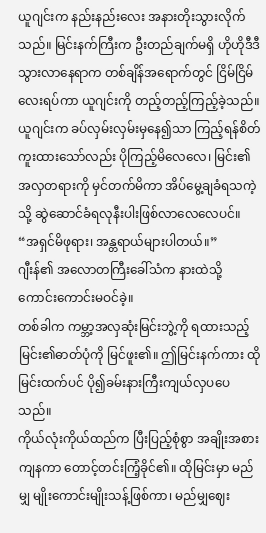ယူဂျင်းက နည်းနည်းလေး အနားတိုးသွားလိုက်သည်။ မြင်းနက်ကြီးက ဦးတည်ချက်မရှိ ဟိုဟိုဒီဒီ သွားလာနေရာက တစ်ချိန်အရောက်တွင် ငြိမ်ငြိမ်လေးရပ်ကာ ယူဂျင်းကို တည့်တည့်ကြည့်ခဲ့သည်။
ယူဂျင်းက ခပ်လှမ်းလှမ်းမှနေ၍သာ ကြည့်ရန်စိတ်ကူးထားသော်လည်း ပိုကြည့်မိလေလေ၊ မြင်း၏အလှတရားကို မှင်တက်မိကာ အိပ်မွေ့ချခံရသကဲ့သို့ ဆွဲဆောင်ခံရလုနီးပါးဖြစ်လာလေလေပင်။
“အရှင်မိဖုရား၊ အန္တရာယ်များပါတယ်။”
ဂျီးန်၏ အလောတကြီးခေါ်သံက နားထဲသို့ ကောင်းကောင်းမဝင်ခဲ့။
တစ်ခါက ကမ္ဘာ့အလှဆုံးမြင်းဘွဲ့ကို ရထားသည့် မြင်း၏ဓာတ်ပုံကို မြင်ဖူး၏။ ဤမြင်းနက်ကား ထိုမြင်းထက်ပင် ပို၍ခမ်းနားကြီးကျယ်လှပပေသည်။
ကိုယ်လုံးကိုယ်ထည်က ပြီးပြည့်စုံစွာ အချိုးအစားကျနကာ တောင့်တင်းကြံ့ခိုင်၏။ ထိုမြင်းမှာ မည်မျှ မျိုးကောင်းမျိုးသန့်ဖြစ်ကာ၊ မည်မျှဈေး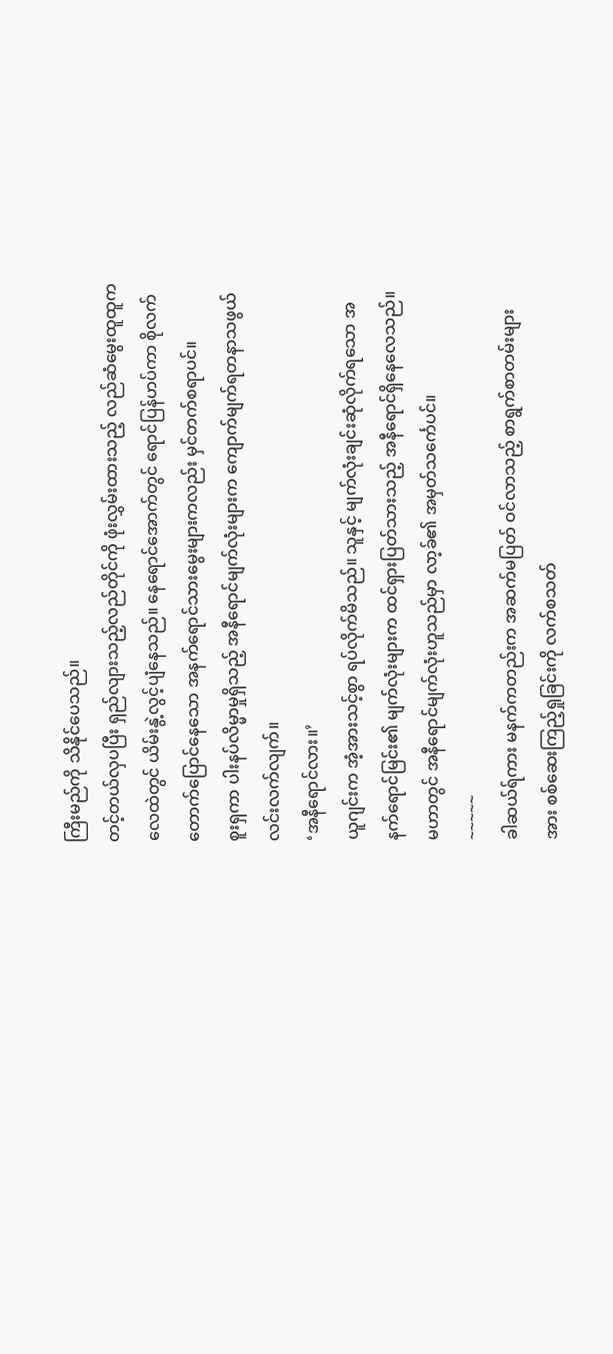ကြီးမည်ကို သိနိုင်ပေသည်။
တင့်တယ်လှပပြီး ရှည်လျားသည့်လည်တိုင်ကို ဖုံးလွှမ်းထားသည့် လည်ဆံမွေးထူထူက လေထဲတွင် ယိမ်းနွဲ့လွင့်ပျံနေသည်။ နေရောင်အောက်တွင် ရောင်ပြန်ဟပ်ကာ စိုလက်တောက်ပြောင်နေသော အနက်ရောင်သားမွေးများကလည်း မှင်တက်စရာပင်။
စူးရှကာ ပါးနပ်လိမ္မာမှုရှိသည့် အနီရောင်မျက်လုံးများက ကျောက်မျက်ရတနာသဖွယ် လင်းလက်လျက်။
‘အနီရောင်လား။’
ယူဂျင်းက အံ့အားသင့်စွာ ရပ်လိုက်မိသည်။ သူနှင့် မျက်လုံးချင်းဆုံလိုက်ရသော အနက်ရောင်မြင်း၏ မျက်လုံးများက ထင်ရှားပြတ်သားသည့် အနီရောင်ရှိနေလေသည်။ မဟာတွင် အနီရောင်မျက်လုံးဟူသည်မှာ လာ့ခ်၏ အမှတ်သင်္ကေပင်။
~~~~~
ခါဆယ်ရ်ကား မနက်ကတည်းက အဆက်မပြတ် ဝင်လာသည့် စာရွက်စာတမ်းများအား စစ်ဆေးကြည့်ရှုခြင်းကို လက်စသတ်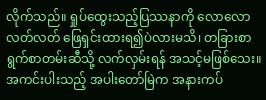လိုက်သည်။ ရှုပ်ထွေးသည့်ပြဿနာကို လောလောလတ်လတ် ဖြေရှင်းထားရ၍ပဲလားမသိ၊ တခြားစာရွက်စာတမ်းဆီသို့ လက်လှမ်းရန် အသင့်မဖြစ်သေး။
အကင်းပါးသည့် အပါးတော်မြဲက အနားကပ်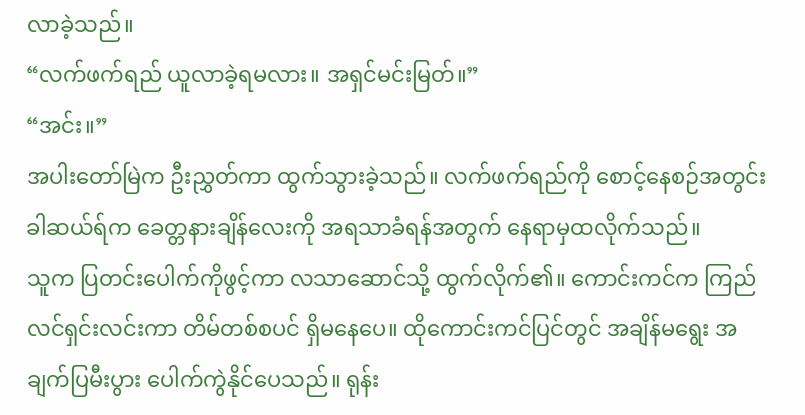လာခဲ့သည်။
“လက်ဖက်ရည် ယူလာခဲ့ရမလား။ အရှင်မင်းမြတ်။”
“အင်း။”
အပါးတော်မြဲက ဦးညွှတ်ကာ ထွက်သွားခဲ့သည်။ လက်ဖက်ရည်ကို စောင့်နေစဉ်အတွင်း ခါဆယ်ရ်က ခေတ္တနားချိန်လေးကို အရသာခံရန်အတွက် နေရာမှထလိုက်သည်။
သူက ပြတင်းပေါက်ကိုဖွင့်ကာ လသာဆောင်သို့ ထွက်လိုက်၏။ ကောင်းကင်က ကြည်လင်ရှင်းလင်းကာ တိမ်တစ်စပင် ရှိမနေပေ။ ထိုကောင်းကင်ပြင်တွင် အချိန်မရွေး အချက်ပြမီးပွား ပေါက်ကွဲနိုင်ပေသည်။ ရုန်း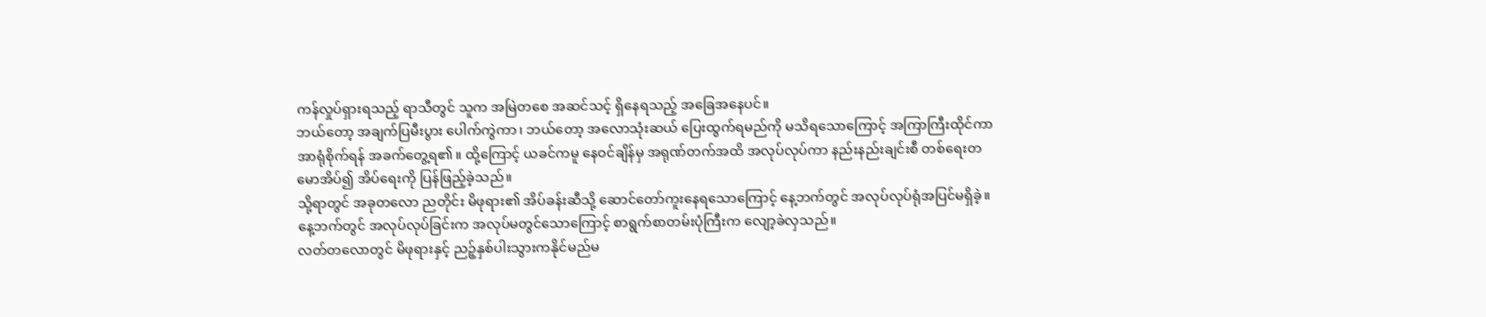ကန်လှုပ်ရှားရသည့် ရာသီတွင် သူက အမြဲတစေ အဆင်သင့် ရှိနေရသည့် အခြေအနေပင်။
ဘယ်တော့ အချက်ပြမီးပွား ပေါက်ကွဲကာ၊ ဘယ်တော့ အလောသုံးဆယ် ပြေးထွက်ရမည်ကို မသိရသောကြောင့် အကြာကြီးထိုင်ကာ အာရုံစိုက်ရန် အခက်တွေ့ရ၏။ ထို့ကြောင့် ယခင်ကမူ နေဝင်ချိန်မှ အရုဏ်တက်အထိ အလုပ်လုပ်ကာ နည်းနည်းချင်းစီ တစ်ရေးတမောအိပ်၍ အိပ်ရေးကို ပြန်ဖြည့်ခဲ့သည်။
သို့ရာတွင် အခုတလော ညတိုင်း မိဖုရား၏ အိပ်ခန်းဆီသို့ ဆောင်တော်ကူးနေရသောကြောင့် နေ့ဘက်တွင် အလုပ်လုပ်ရုံအပြင်မရှိခဲ့။ နေ့ဘက်တွင် အလုပ်လုပ်ခြင်းက အလုပ်မတွင်သောကြောင့် စာရွက်စာတမ်းပုံကြီးက လျော့ခဲလှသည်။
လတ်တလောတွင် မိဖုရားနှင့် ညဉ့်နှစ်ပါးသွားကနိုင်မည်မ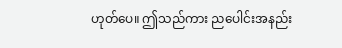ဟုတ်ပေ။ ဤသည်ကား ညပေါင်းအနည်း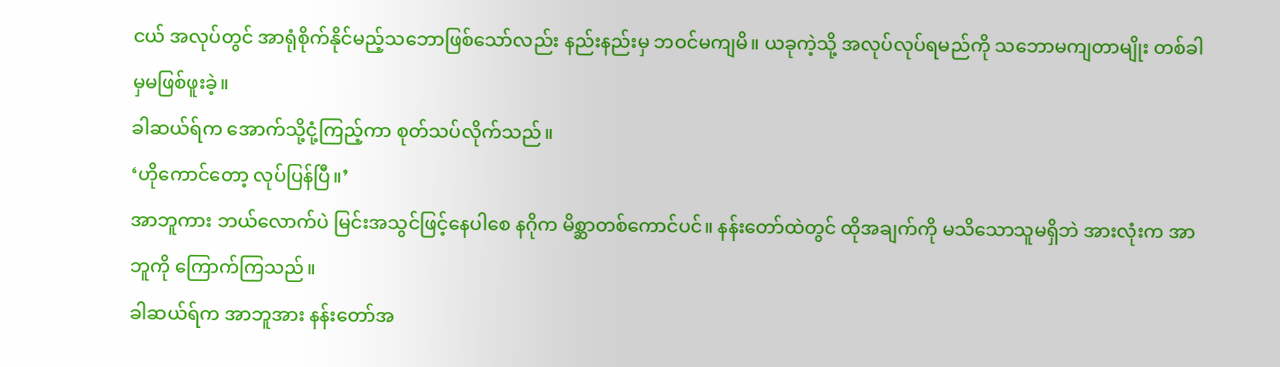ငယ် အလုပ်တွင် အာရုံစိုက်နိုင်မည့်သဘောဖြစ်သော်လည်း နည်းနည်းမှ ဘဝင်မကျမိ။ ယခုကဲ့သို့ အလုပ်လုပ်ရမည်ကို သဘောမကျတာမျိုး တစ်ခါမှမဖြစ်ဖူးခဲ့။
ခါဆယ်ရ်က အောက်သို့ငုံ့ကြည့်ကာ စုတ်သပ်လိုက်သည်။
‘ဟိုကောင်တော့ လုပ်ပြန်ပြီ။’
အာဘူကား ဘယ်လောက်ပဲ မြင်းအသွင်ဖြင့်နေပါစေ နဂိုက မိစ္ဆာတစ်ကောင်ပင်။ နန်းတော်ထဲတွင် ထိုအချက်ကို မသိသောသူမရှိဘဲ အားလုံးက အာဘူကို ကြောက်ကြသည်။
ခါဆယ်ရ်က အာဘူအား နန်းတော်အ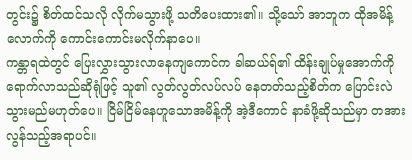တွင်း၌ စိတ်ထင်သလို လိုက်မသွားဖို့ သတိပေးထား၏။ သို့သော် အာဘူက ထိုအမိန့်လောက်ကို ကောင်းကောင်းမလိုက်နာပေ။
ကန္တာရထဲတွင် ပြေးလွှားသွားလာနေကျကောင်က ခါဆယ်ရ်၏ ထိန်းချုပ်မှုအောက်ကို ရောက်လာသည်ဆိုရုံဖြင့် သူ၏ လွတ်လွတ်လပ်လပ် နေတတ်သည့်စိတ်က ပြောင်းလဲသွားမည်မဟုတ်ပေ။ ငြိမ်ငြိမ်နေဟူသောအမိန့်ကို အဲ့ဒီကောင် နာခံဖို့ဆိုသည်မှာ တအားလွန်သည့်အရာပင်။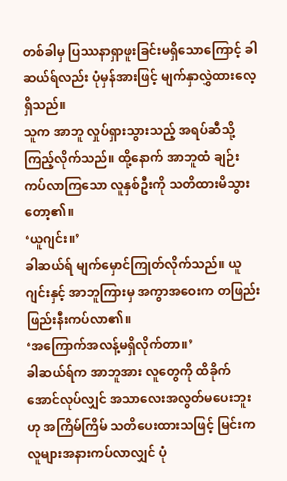တစ်ခါမှ ပြဿနာရှာဖူးခြင်းမရှိသောကြောင့် ခါဆယ်ရ်လည်း ပုံမှန်အားဖြင့် မျက်နှာလွှဲထားလေ့ရှိသည်။
သူက အာဘူ လှုပ်ရှားသွားသည့် အရပ်ဆီသို့ ကြည့်လိုက်သည်။ ထို့နောက် အာဘူထံ ချဉ်းကပ်လာကြသော လူနှစ်ဦးကို သတိထားမိသွားတော့၏။
‘ယူဂျင်း။’
ခါဆယ်ရ် မျက်မှောင်ကြုတ်လိုက်သည်။ ယူဂျင်းနှင့် အာဘူကြားမှ အကွာအဝေးက တဖြည်းဖြည်းနီးကပ်လာ၏။
‘အကြောက်အလန့်မရှိလိုက်တာ။’
ခါဆယ်ရ်က အာဘူအား လူတွေကို ထိခိုက်အောင်လုပ်လျှင် အသာလေးအလွတ်မပေးဘူးဟု အကြိမ်ကြိမ် သတိပေးထားသဖြင့် မြင်းက လူများအနားကပ်လာလျှင် ပုံ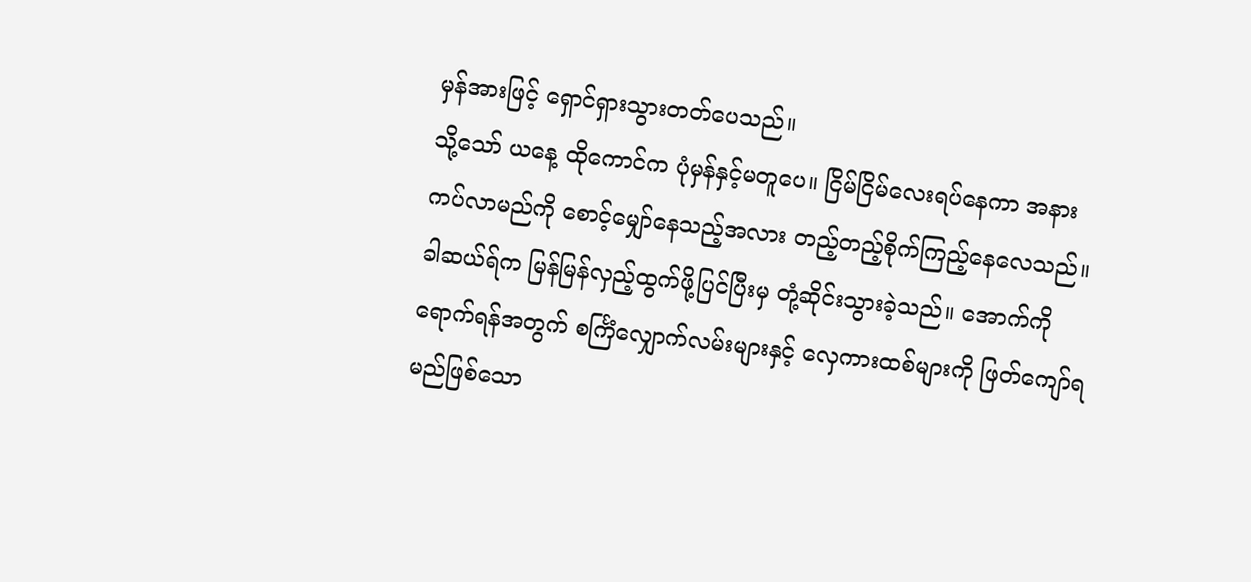မှန်အားဖြင့် ရှောင်ရှားသွားတတ်ပေသည်။
သို့သော် ယနေ့ ထိုကောင်က ပုံမှန်နှင့်မတူပေ။ ငြိမ်ငြိမ်လေးရပ်နေကာ အနားကပ်လာမည်ကို စောင့်မျှော်နေသည့်အလား တည့်တည့်စိုက်ကြည့်နေလေသည်။
ခါဆယ်ရ်က မြန်မြန်လှည့်ထွက်ဖို့ပြင်ပြီးမှ တုံ့ဆိုင်းသွားခဲ့သည်။ အောက်ကိုရောက်ရန်အတွက် စင်္ကြံလျှောက်လမ်းများနှင့် လှေကားထစ်များကို ဖြတ်ကျော်ရမည်ဖြစ်သော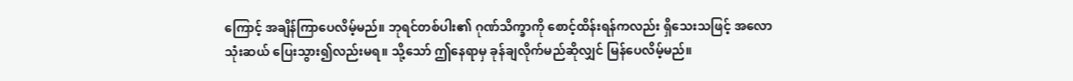ကြောင့် အချိန်ကြာပေလိမ့်မည်။ ဘုရင်တစ်ပါး၏ ဂုဏ်သိက္ခာကို စောင့်ထိန်းရန်ကလည်း ရှိသေးသဖြင့် အလောသုံးဆယ် ပြေးသွား၍လည်းမရ။ သို့သော် ဤနေရာမှ ခုန်ချလိုက်မည်ဆိုလျှင် မြန်ပေလိမ့်မည်။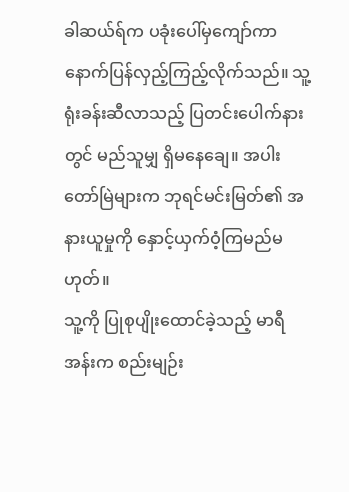ခါဆယ်ရ်က ပခုံးပေါ်မှကျော်ကာ နောက်ပြန်လှည့်ကြည့်လိုက်သည်။ သူ့ရုံးခန်းဆီလာသည့် ပြတင်းပေါက်နားတွင် မည်သူမျှ ရှိမနေချေ။ အပါးတော်မြဲများက ဘုရင်မင်းမြတ်၏ အနားယူမှုကို နှောင့်ယှက်ဝံ့ကြမည်မဟုတ်။
သူ့ကို ပြုစုပျိုးထောင်ခဲ့သည့် မာရီအန်းက စည်းမျဉ်း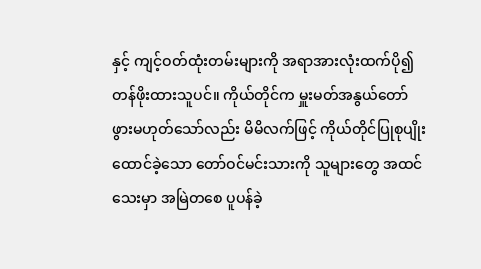နှင့် ကျင့်ဝတ်ထုံးတမ်းများကို အရာအားလုံးထက်ပို၍ တန်ဖိုးထားသူပင်။ ကိုယ်တိုင်က မှူးမတ်အနွယ်တော်ဖွားမဟုတ်သော်လည်း မိမိလက်ဖြင့် ကိုယ်တိုင်ပြုစုပျိုးထောင်ခဲ့သော တော်ဝင်မင်းသားကို သူများတွေ အထင်သေးမှာ အမြဲတစေ ပူပန်ခဲ့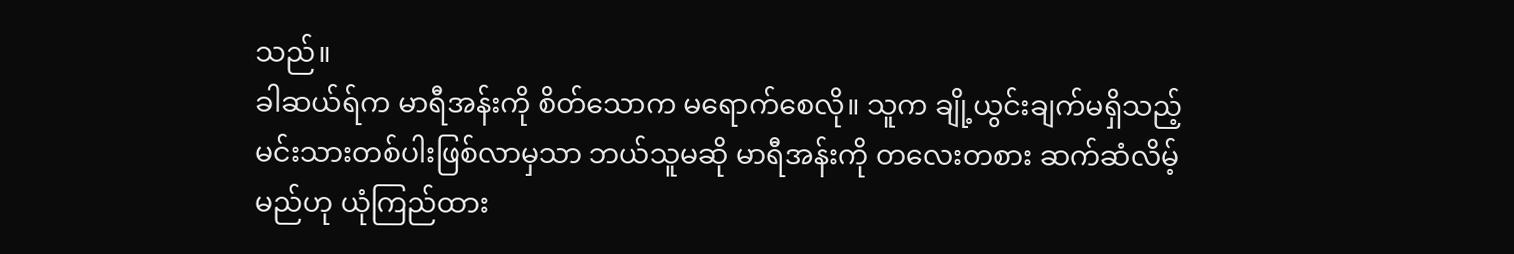သည်။
ခါဆယ်ရ်က မာရီအန်းကို စိတ်သောက မရောက်စေလို။ သူက ချို့ယွင်းချက်မရှိသည့် မင်းသားတစ်ပါးဖြစ်လာမှသာ ဘယ်သူမဆို မာရီအန်းကို တလေးတစား ဆက်ဆံလိမ့်မည်ဟု ယုံကြည်ထား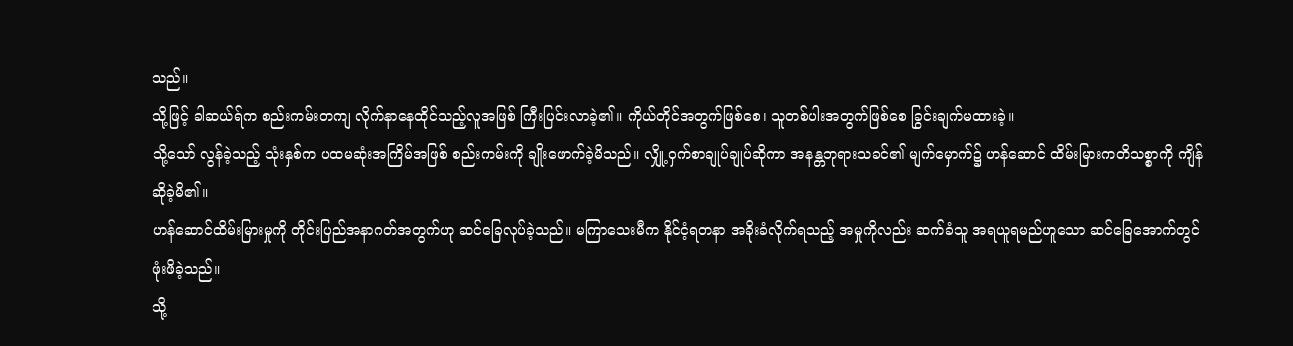သည်။
သို့ဖြင့် ခါဆယ်ရ်က စည်းကမ်းတကျ လိုက်နာနေထိုင်သည့်လူအဖြစ် ကြီးပြင်းလာခဲ့၏။ ကိုယ်တိုင်အတွက်ဖြစ်စေ၊ သူတစ်ပါးအတွက်ဖြစ်စေ ခြွင်းချက်မထားခဲ့။
သို့သော် လွန်ခဲ့သည့် သုံးနှစ်က ပထမဆုံးအကြိမ်အဖြစ် စည်းကမ်းကို ချိုးဖောက်ခဲ့မိသည်။ လျှို့ဝှက်စာချုပ်ချုပ်ဆိုကာ အနန္တဘုရားသခင်၏ မျက်မှောက်၌ ဟန်ဆောင် ထိမ်းမြားကတိသစ္စာကို ကျိန်ဆိုခဲ့မိ၏။
ဟန်ဆောင်ထိမ်းမြားမှုကို တိုင်းပြည်အနာဂတ်အတွက်ဟု ဆင်ခြေလုပ်ခဲ့သည်။ မကြာသေးမီက နိုင်ငံ့ရတနာ အခိုးခံလိုက်ရသည့် အမှုကိုလည်း ဆက်ခံသူ အရယူရမည်ဟူသော ဆင်ခြေအောက်တွင် ဖုံးဖိခဲ့သည်။
သို့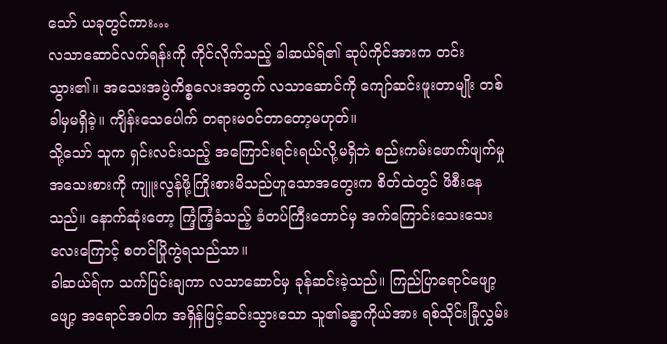သော် ယခုတွင်ကား…
လသာဆောင်လက်ရန်းကို ကိုင်လိုက်သည့် ခါဆယ်ရ်၏ ဆုပ်ကိုင်အားက တင်းသွား၏။ အသေးအဖွဲကိစ္စလေးအတွက် လသာဆောင်ကို ကျော်ဆင်းဖူးတာမျိုး တစ်ခါမှမရှိခဲ့။ ကျိန်းသေပေါက် တရားမဝင်တာတော့မဟုတ်။
သို့သော် သူက ရှင်းလင်းသည့် အကြောင်းရင်းရယ်လို့မရှိဘဲ စည်းကမ်းဖောက်ဖျက်မှု အသေးစားကို ကျူးလွန်ဖို့ကြိုးစားမိသည်ဟူသောအတွေးက စိတ်ထဲတွင် ဖိစီးနေသည်။ နောက်ဆုံးတော့ ကြံ့ကြံ့ခံသည့် ခံတပ်ကြီးတောင်မှ အက်ကြောင်းသေးသေးလေးကြောင့် စတင်ပြိုကွဲရသည်သာ။
ခါဆယ်ရ်က သက်ပြင်းချကာ လသာဆောင်မှ ခုန်ဆင်းခဲ့သည်။ ကြည်ပြာရောင်ဖျော့ဖျော့ အရောင်အဝါက အရှိန်ဖြင့်ဆင်းသွားသော သူ၏ခန္ဓာကိုယ်အား ရစ်သိုင်းခြုံလွှမ်း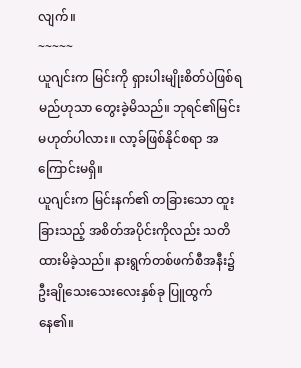လျက်။
~~~~~
ယူဂျင်းက မြင်းကို ရှားပါးမျိုးစိတ်ပဲဖြစ်ရမည်ဟုသာ တွေးခဲ့မိသည်။ ဘုရင်၏မြင်း မဟုတ်ပါလား။ လာ့ခ်ဖြစ်နိုင်စရာ အကြောင်းမရှိ။
ယူဂျင်းက မြင်းနက်၏ တခြားသော ထူးခြားသည့် အစိတ်အပိုင်းကိုလည်း သတိထားမိခဲ့သည်။ နားရွက်တစ်ဖက်စီအနီး၌ ဦးချိုသေးသေးလေးနှစ်ခု ပြူထွက်နေ၏။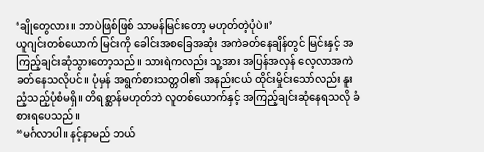‘ချိုတွေလား။ ဘာပဲဖြစ်ဖြစ် သာမန်မြင်းတော့ မဟုတ်တဲ့ပုံပဲ။’
ယူဂျင်းတစ်ယောက် မြင်းကို ခေါင်းအစခြေအဆုံး အကဲခတ်နေချိန်တွင် မြင်းနှင့် အကြည့်ချင်းဆုံသွားတော့သည်။ သားရဲကလည်း သူ့အား အပြန်အလှန် လေ့လာအကဲခတ်နေသလိုပင်။ ပုံမှန် အရွက်စားသတ္တဝါ၏ အနည်းငယ် ထိုင်းမှိုင်းသော်လည်း နူးညံ့သည့်ပုံစံမရှိ။ တိရစ္ဆာန်မဟုတ်ဘဲ လူတစ်ယောက်နှင့် အကြည့်ချင်းဆုံနေရသလို ခံစားရပေသည်။
“မင်္ဂလာပါ။ နင့်နာမည် ဘယ်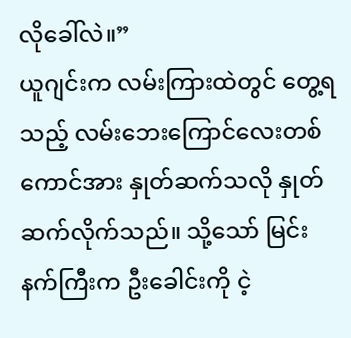လိုခေါ်လဲ။”
ယူဂျင်းက လမ်းကြားထဲတွင် တွေ့ရသည့် လမ်းဘေးကြောင်လေးတစ်ကောင်အား နှုတ်ဆက်သလို နှုတ်ဆက်လိုက်သည်။ သို့သော် မြင်းနက်ကြီးက ဦးခေါင်းကို ငဲ့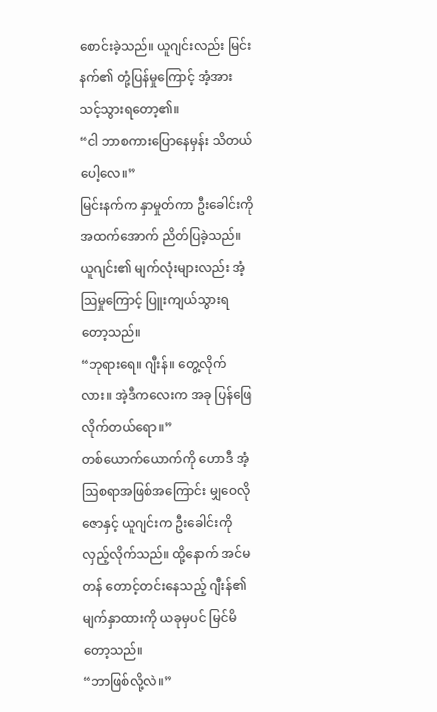စောင်းခဲ့သည်။ ယူဂျင်းလည်း မြင်းနက်၏ တုံ့ပြန်မှုကြောင့် အံ့အားသင့်သွားရတော့၏။
“ငါ ဘာစကားပြောနေမှန်း သိတယ်ပေါ့လေ။”
မြင်းနက်က နှာမှုတ်ကာ ဦးခေါင်းကို အထက်အောက် ညိတ်ပြခဲ့သည်။ ယူဂျင်း၏ မျက်လုံးများလည်း အံ့ဩမှုကြောင့် ပြူးကျယ်သွားရတော့သည်။
“ဘုရားရေ။ ဂျီးန်။ တွေ့လိုက်လား။ အဲ့ဒီကလေးက အခု ပြန်ဖြေလိုက်တယ်ရော။”
တစ်ယောက်ယောက်ကို ဟောဒီ အံ့ဩစရာအဖြစ်အကြောင်း မျှဝေလိုဇောနှင့် ယူဂျင်းက ဦးခေါင်းကို လှည့်လိုက်သည်။ ထို့နောက် အင်မတန် တောင့်တင်းနေသည့် ဂျီးန်၏ မျက်နှာထားကို ယခုမှပင် မြင်မိတော့သည်။
“ဘာဖြစ်လို့လဲ။”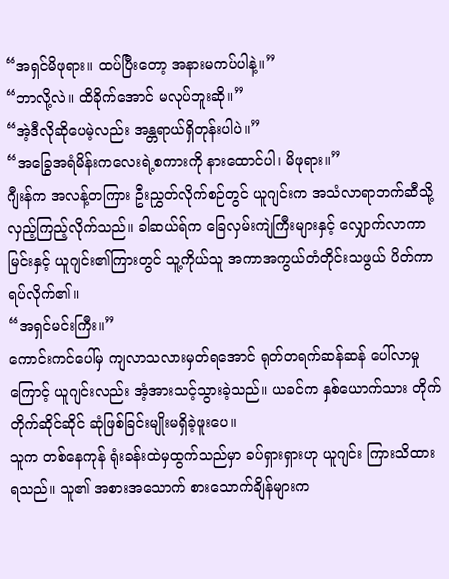“အရှင်မိဖုရား။ ထပ်ပြီးတော့ အနားမကပ်ပါနဲ့။”
“ဘာလို့လဲ။ ထိခိုက်အောင် မလုပ်ဘူးဆို။”
“အဲ့ဒီလိုဆိုပေမဲ့လည်း အန္တရာယ်ရှိတုန်းပါပဲ။”
“အခြွေအရံမိန်းကလေးရဲ့စကားကို နားထောင်ပါ၊ မိဖုရား။”
ဂျီးန်က အလန့်တကြား ဦးညွှတ်လိုက်စဉ်တွင် ယူဂျင်းက အသံလာရာဘက်ဆီသို့ လှည့်ကြည့်လိုက်သည်။ ခါဆယ်ရ်က ခြေလှမ်းကျဲကြီးများနှင့် လျှောက်လာကာ မြင်းနှင့် ယူဂျင်း၏ကြားတွင် သူ့ကိုယ်သူ အကာအကွယ်တံတိုင်းသဖွယ် ပိတ်ကာရပ်လိုက်၏။
“အရှင်မင်းကြီး။”
ကောင်းကင်ပေါ်မှ ကျလာသလားမှတ်ရအောင် ရုတ်တရက်ဆန်ဆန် ပေါ်လာမှုကြောင့် ယူဂျင်းလည်း အံ့အားသင့်သွားခဲ့သည်။ ယခင်က နှစ်ယောက်သား တိုက်တိုက်ဆိုင်ဆိုင် ဆုံဖြစ်ခြင်းမျိုးမရှိခဲ့ဖူးပေ။
သူက တစ်နေကုန် ရုံးခန်းထဲမှထွက်သည်မှာ ခပ်ရှားရှားဟု ယူဂျင်း ကြားသိထားရသည်။ သူ၏ အစားအသောက် စားသောက်ချိန်များက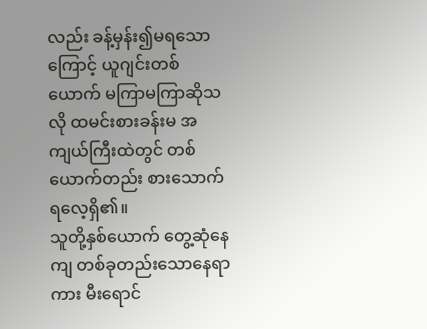လည်း ခန့်မှန်း၍မရသောကြောင့် ယူဂျင်းတစ်ယောက် မကြာမကြာဆိုသလို ထမင်းစားခန်းမ အကျယ်ကြီးထဲတွင် တစ်ယောက်တည်း စားသောက်ရလေ့ရှိ၏။
သူတို့နှစ်ယောက် တွေ့ဆုံနေကျ တစ်ခုတည်းသောနေရာကား မီးရောင်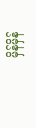မှိန်မှိန်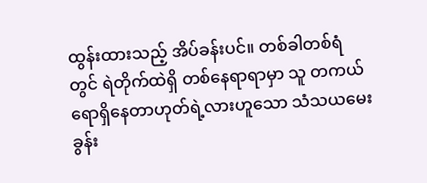ထွန်းထားသည့် အိပ်ခန်းပင်။ တစ်ခါတစ်ရံတွင် ရဲတိုက်ထဲရှိ တစ်နေရာရာမှာ သူ တကယ်ရောရှိနေတာဟုတ်ရဲ့လားဟူသော သံသယမေးခွန်း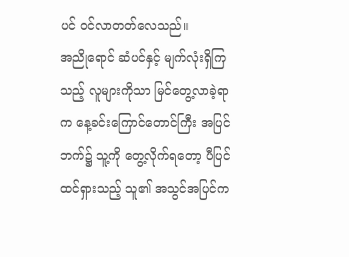ပင် ဝင်လာတတ်လေသည်။
အညိုရောင် ဆံပင်နှင့် မျက်လုံးရှိကြသည့် လူများကိုသာ မြင်တွေ့လာခဲ့ရာက နေ့ခင်းကြောင်တောင်ကြီး အပြင်ဘက်၌ သူ့ကို တွေ့လိုက်ရတော့ ပီပြင်ထင်ရှားသည့် သူ၏ အသွင်အပြင်က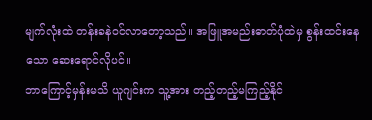မျက်လုံးထဲ တန်းခနဲဝင်လာတော့သည်။ အဖြူအမည်းဓာတ်ပုံထဲမှ စွန်းထင်းနေသော ဆေးရောင်လိုပင်။
ဘာကြောင့်မှန်းမသိ ယူဂျင်းက သူ့အား တည့်တည့်မကြည့်နိုင်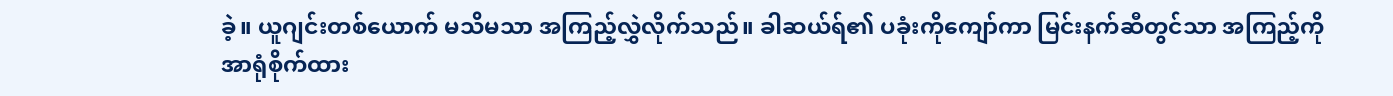ခဲ့။ ယူဂျင်းတစ်ယောက် မသိမသာ အကြည့်လွှဲလိုက်သည်။ ခါဆယ်ရ်၏ ပခုံးကိုကျော်ကာ မြင်းနက်ဆီတွင်သာ အကြည့်ကို အာရုံစိုက်ထား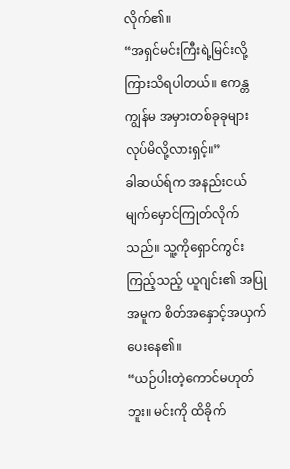လိုက်၏။
“အရှင်မင်းကြီးရဲ့မြင်းလို့ ကြားသိရပါတယ်။ ဧကန္တ ကျွန်မ အမှားတစ်ခုခုများ လုပ်မိလို့လားရှင့်။”
ခါဆယ်ရ်က အနည်းငယ် မျက်မှောင်ကြုတ်လိုက်သည်။ သူ့ကိုရှောင်ကွင်းကြည့်သည့် ယူဂျင်း၏ အပြုအမူက စိတ်အနှောင့်အယှက်ပေးနေ၏။
“ယဉ်ပါးတဲ့ကောင်မဟုတ်ဘူး။ မင်းကို ထိခိုက်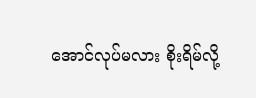အောင်လုပ်မလား စိုးရိမ်လို့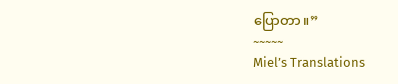ပြောတာ။”
~~~~~
Miel’s Translations